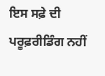ਇਸ ਸਫ਼ੇ ਦੀ ਪਰੂਫ਼ਰੀਡਿੰਗ ਨਹੀਂ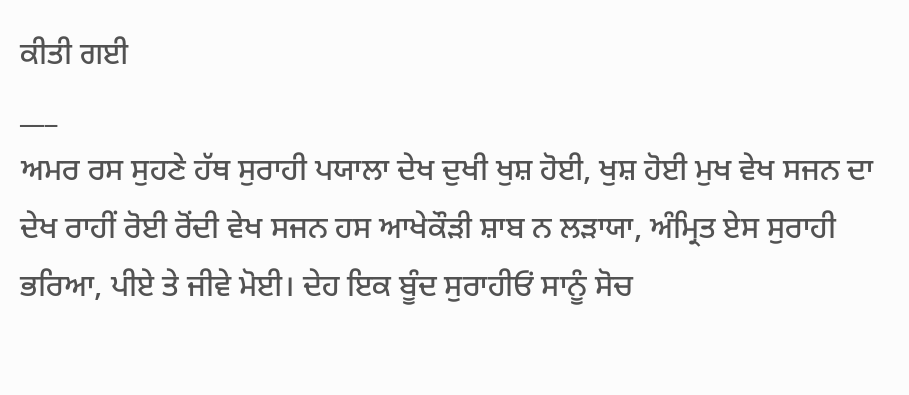ਕੀਤੀ ਗਈ
___
ਅਮਰ ਰਸ ਸੁਹਣੇ ਹੱਥ ਸੁਰਾਹੀ ਪਯਾਲਾ ਦੇਖ ਦੁਖੀ ਖੁਸ਼ ਹੋਈ, ਖੁਸ਼ ਹੋਈ ਮੁਖ ਵੇਖ ਸਜਨ ਦਾ ਦੇਖ ਰਾਹੀਂ ਰੋਈ ਰੋਂਦੀ ਵੇਖ ਸਜਨ ਹਸ ਆਖੇਕੌੜੀ ਸ਼ਾਬ ਨ ਲੜਾਯਾ, ਅੰਮ੍ਰਿਤ ਏਸ ਸੁਰਾਹੀ ਭਰਿਆ, ਪੀਏ ਤੇ ਜੀਵੇ ਮੋਈ। ਦੇਹ ਇਕ ਬੂੰਦ ਸੁਰਾਹੀਓਂ ਸਾਨੂੰ ਸੋਚ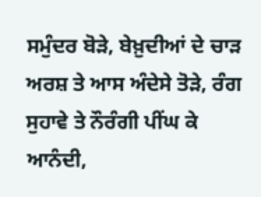ਸਮੁੰਦਰ ਬੋੜੇ, ਬੇਖ਼ੁਦੀਆਂ ਦੇ ਚਾੜ ਅਰਸ਼ ਤੇ ਆਸ ਅੰਦੇਸੇ ਤੋੜੇ, ਰੰਗ ਸੁਹਾਵੇ ਤੇ ਨੌਰੰਗੀ ਪੀਂਘ ਕੇ ਆਨੰਦੀ,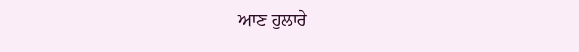ਆਣ ਹੁਲਾਰੇ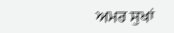ਅਮਰ ਸੁਖਾਂ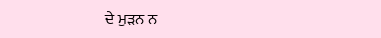ਦੇ ਮੁੜਨ ਨ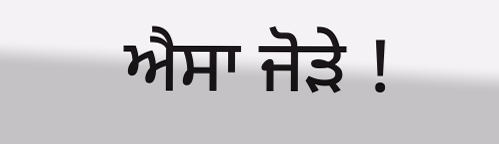ਐਸਾ ਜੋੜੇ !